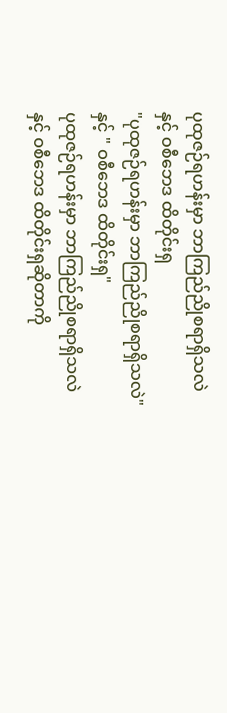ပုထုဇဉ်ရဟန်းမှာ ဘာကြည်ညိုစရာရှိသလဲ နှင့် ဝစီဘေဒ ထိတိုင်းရှ
"ပုထုဇဉ်ရဟန်းမှာ ဘာကြည်ညိုစရာရှိသလဲ" နှင့် " ဝစီဘေဒ ထိတိုင်းရှ"
ပုထုဇဉ်ရဟန်းမှာ ဘာကြည်ညိုစရာရှိသလဲ နှင့် ဝစီဘေဒ ထိတိုင်းရှဆိုတာကို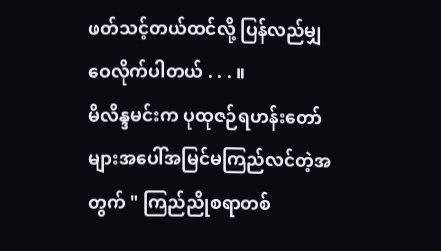ဖတ်သင့်တယ်ထင်လို့ ပြန်လည်မျှဝေလိုက်ပါတယ် . . . ။
မိလိန္ဒမင်းက ပုထုဇဉ်ရဟန်းတော်များအပေါ်အမြင်မကြည်လင်တဲ့အတွက် " ကြည်ညိုစရာတစ်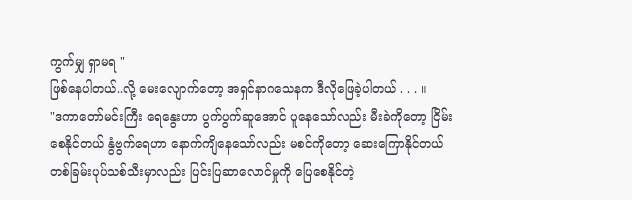ကွက်မျှ ရှာမရ "
ဖြစ်နေပါတယ်..လို့ မေးလျောက်တော့ အရှင်နာဂသေနက ဒီလိုဖြေခဲ့ပါတယ် . . . ။
"ဒကာတော်မင်းကြီး ရေနွေးဟာ ပွက်ပွက်ဆူအောင် ပူနေသော်လည်း မီးခဲကိုတော့ ငြိမ်းစေနိုင်တယ် နွံဗွက်ရေဟာ နောက်ကျိနေသော်လည်း မစင်ကိုတော့ ဆေးကြောနိုင်တယ် တစ်ခြမ်းပုပ်သစ်သီးမှာလည်း ပြင်းပြဆာလောင်မှုကို ပြေစေနိုင်တဲ့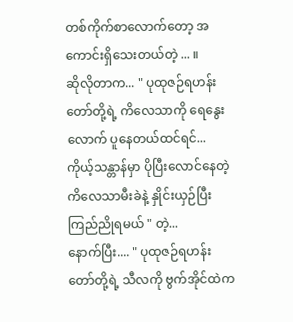တစ်ကိုက်စာလောက်တော့ အကောင်းရှိသေးတယ်တဲ့ ... ။
ဆိုလိုတာက... " ပုထုဇဉ်ရဟန်းတော်တို့ရဲ့ ကိလေသာကို ရေနွေးလောက် ပူနေတယ်ထင်ရင်... ကိုယ့်သန္တာန်မှာ ပိုပြီးလောင်နေတဲ့ကိလေသာမီးခဲနဲ့ နှိုင်းယှဉ်ပြီး ကြည်ညိုရမယ် " တဲ့...
နောက်ပြီး.... " ပုထုဇဉ်ရဟန်းတော်တို့ရဲ့ သီလကို ဗွက်အိုင်ထဲက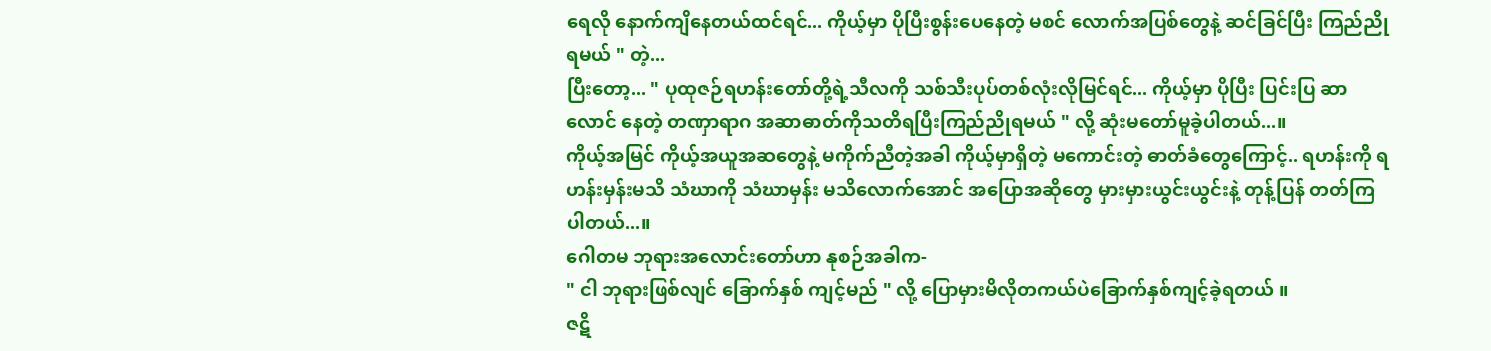ရေလို နောက်ကျိနေတယ်ထင်ရင်... ကိုယ့်မှာ ပိုပြီးစွန်းပေနေတဲ့ မစင် လောက်အပြစ်တွေနဲ့ ဆင်ခြင်ပြီး ကြည်ညိုရမယ် " တဲ့...
ပြီးတော့... " ပုထုဇဉ်ရဟန်းတော်တို့ရဲ့သီလကို သစ်သီးပုပ်တစ်လုံးလိုမြင်ရင်... ကိုယ့်မှာ ပိုပြီး ပြင်းပြ ဆာလောင် နေတဲ့ တဏှာရာဂ အဆာဓာတ်ကိုသတိရပြီးကြည်ညိုရမယ် " လို့ ဆုံးမတော်မူခဲ့ပါတယ်...။
ကိုယ့်အမြင် ကိုယ့်အယူအဆတွေနဲ့ မကိုက်ညီတဲ့အခါ ကိုယ့်မှာရှိတဲ့ မကောင်းတဲ့ ဓာတ်ခံတွေကြောင့်.. ရဟန်းကို ရဟန်းမှန်းမသိ သံဃာကို သံဃာမှန်း မသိလောက်အောင် အပြောအဆိုတွေ မှားမှားယွင်းယွင်းနဲ့ တုန့်ပြန် တတ်ကြပါတယ်...။
ဂေါတမ ဘုရားအလောင်းတော်ဟာ နုစဉ်အခါက-
" ငါ ဘုရားဖြစ်လျင် ခြောက်နှစ် ကျင့်မည် " လို့ ပြောမှားမိလိုတကယ်ပဲခြောက်နှစ်ကျင့်ခဲ့ရတယ် ။
ဇဋိ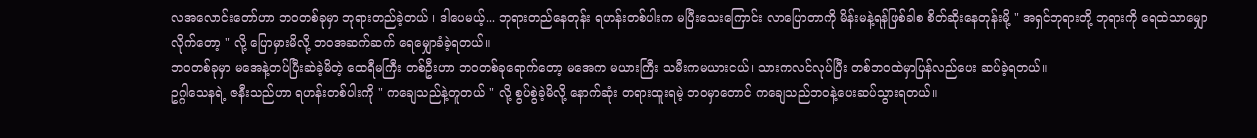လအလောင်းတော်ဟာ ဘဝတစ်ခုမှာ ဘုရားတည်ခဲ့တယ် ၊ ဒါပေမယ့်... ဘုရားတည်နေတုန်း ရဟန်းတစ်ပါးက မပြီးသေးကြောင်း လာပြောတာကို မိန်းမနဲ့ရန်ဖြစ်ခါစ စိတ်ဆိုးနေတုန်းမို့ " အရှင်ဘုရားတို့ ဘုရားကို ရေထဲသာမျှောလိုက်တော့ " လို့ ပြောမှားမိလို့ ဘဝအဆက်ဆက် ရေမျှောခံခဲ့ရတယ်။
ဘဝတစ်ခုမှာ မအေနဲ့တပ်ပြီးဆဲခဲ့မိတဲ့ ထေရီမကြီး တစ်ဦးဟာ ဘဝတစ်ခုရောက်တော့ မအေက မယားကြီး သမီးကမယားငယ်၊ သားကလင်လုပ်ပြီး တစ်ဘဝထဲမှာပြန်လည်ပေး ဆပ်ခဲ့ရတယ်။
ဥဂ္ဂါသေနရဲ့ ဇနီးသည်ဟာ ရဟန်းတစ်ပါးကို " ကချေသည်နဲ့တူတယ် " လို့ စွပ်စွဲခဲ့မိလို့ နောက်ဆုံး တရားထူးရမဲ့ ဘဝမှာတောင် ကချေသည်ဘဝနဲ့ပေးဆပ်သွားရတယ်။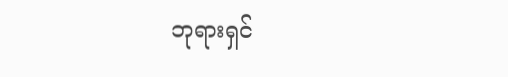ဘုရားရှင်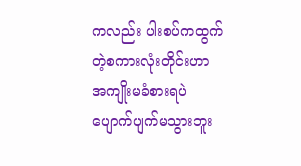ကလည်း ပါးစပ်ကထွက်တဲ့စကားလုံးတိုင်းဟာ အကျိုးမခံစားရပဲ ပျောက်ပျက်မသွားဘူး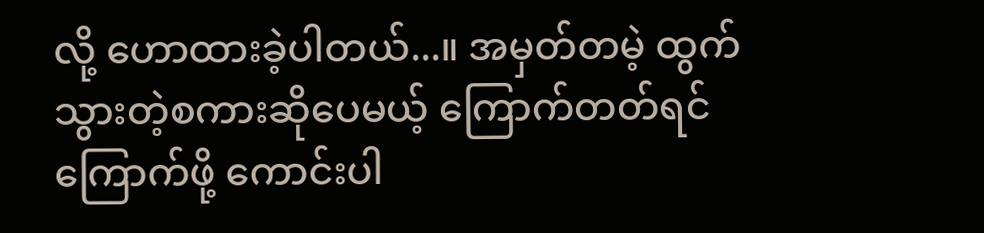လို့ ဟောထားခဲ့ပါတယ်...။ အမှတ်တမဲ့ ထွက်သွားတဲ့စကားဆိုပေမယ့် ကြောက်တတ်ရင် ကြောက်ဖို့ ကောင်းပါ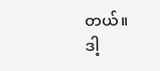တယ်။
ဒါ့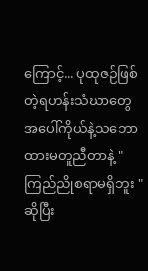ကြောင့်... ပုထုဇဉ်ဖြစ်တဲ့ရဟန်းသံဃာတွေအပေါ်ကိုယ်နဲ့သဘောထားမတူညီတာနဲ့ " ကြည်ညိုစရာမရှိဘူး "ဆိုပြီး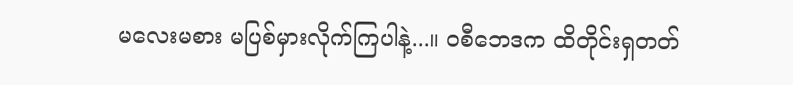မလေးမစား မပြစ်မှားလိုက်ကြပါနဲ့...။ ဝစီဘေဒက ထိတိုင်းရှတတ်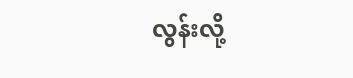လွန်းလို့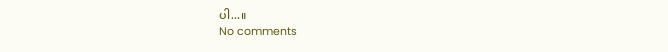ပါ...။
No comments